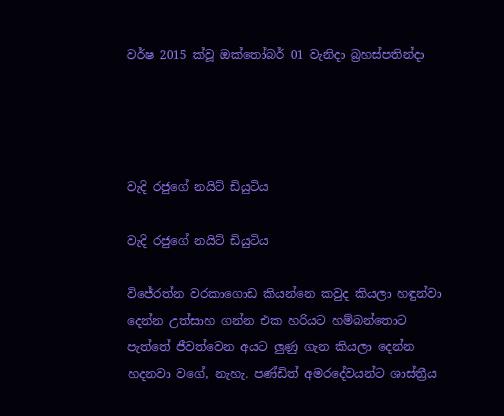වර්ෂ 2015 ක්වූ ඔක්තෝබර් 01 වැනිදා බ්‍රහස්පතින්දා




වැදි රජුගේ නයිට් ඩියුටිය

වැදි රජුගේ නයිට් ඩියුටිය

විජේරත්න වරකාගොඩ කියන්නෙ කවුද කියලා හඳුන්වා දෙන්න උත්සාහ ගන්න එක හරියට හම්බන්තොට පැත්තේ ජීවත්වෙන අයට ලුණු ගැන කියලා දෙන්න හදනවා වගේ, නැහැ. පණ්ඩිත් අමරදේවයන්ට ශාස්ත්‍රීය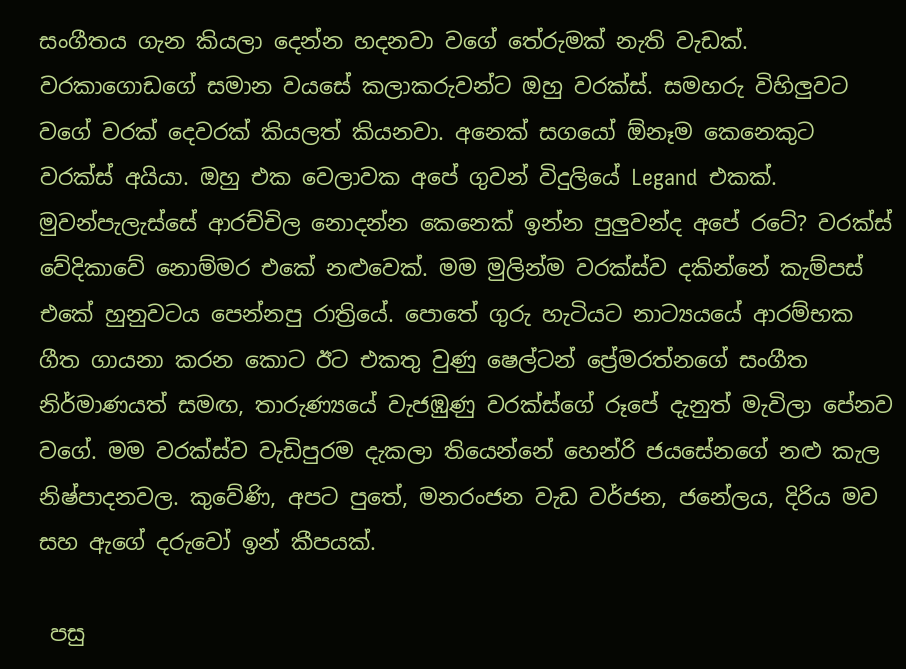සංගීතය ගැන කියලා දෙන්න හදනවා වගේ තේරුමක් නැති වැඩක්. වරකාගොඩගේ සමාන වයසේ කලාකරුවන්ට ඔහු වරක්ස්. සමහරු විහිලුවට වගේ වරක් දෙවරක් කියලත් කියනවා. අනෙක් සගයෝ ඕනෑම කෙනෙකුට වරක්ස් අයියා. ඔහු එක වෙලාවක අපේ ගුවන් විදුලියේ Legand  එකක්. මුවන්පැලැස්සේ ආරච්චිල නොදන්න කෙනෙක් ඉන්න පුලුවන්ද අපේ රටේ? වරක්ස් වේදිකාවේ නොම්මර එකේ නළුවෙක්. මම මුලින්ම වරක්ස්ව දකින්නේ කැම්පස් එකේ හුනුවටය පෙන්නපු රාත්‍රියේ. පොතේ ගුරු හැටියට නාට්‍යයයේ ආරම්භක ගීත ගායනා කරන කොට ඊට එකතු වුණු ෂෙල්ටන් ප්‍රේමරත්නගේ සංගීත නිර්මාණයත් සමඟ, තාරුණ්‍යයේ වැජඹුණු වරක්ස්ගේ රූපේ දැනුත් මැවිලා පේනව වගේ. මම වරක්ස්ව වැඩිපුරම දැකලා තියෙන්නේ හෙන්රි ජයසේනගේ නළු කැල නිෂ්පාදනවල. කුවේණි, අපට පුතේ, මනරංජන වැඩ වර්ජන, ජනේලය, දිරිය මව සහ ඇගේ දරුවෝ ඉන් කීපයක්.

 පසු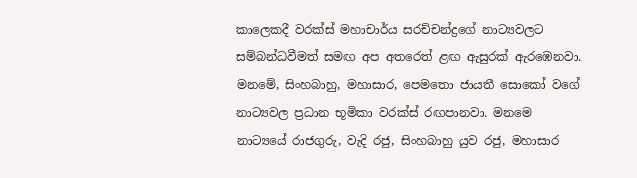කාලෙකදී වරක්ස් මහාචාර්ය සරච්චන්ද්‍රගේ නාට්‍යවලට සම්බන්ධවීමත් සමඟ අප අතරෙත් ළඟ ඇසුරක් ඇරඹෙනවා. මනමේ, සිංහබාහු, මහාසාර, පෙමතො ජායතී සොකෝ වගේ නාට්‍යවල ප්‍රධාන භූමිකා වරක්ස් රඟපානවා. මනමෙ නාට්‍යයේ රාජගුරු, වැදි රජු, සිංහබාහු යුව රජු, මහාසාර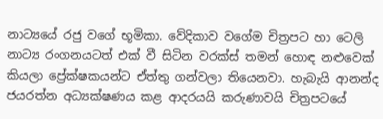නාට්‍යයේ රජු වගේ භූමිකා. වේදිකාව වගේම චිත්‍රපට හා ටෙලි නාට්‍ය රංගනයටත් එක් වී සිටින වරක්ස් තමන් හොඳ නළුවෙක් කියලා ප්‍රේක්ෂකයන්ට ඒත්තු ගන්වලා තියෙනවා. හැබැයි ආනන්ද ජයරත්න අධ්‍යක්ෂණය කළ ආදරයයි කරුණාවයි චිත්‍රපටයේ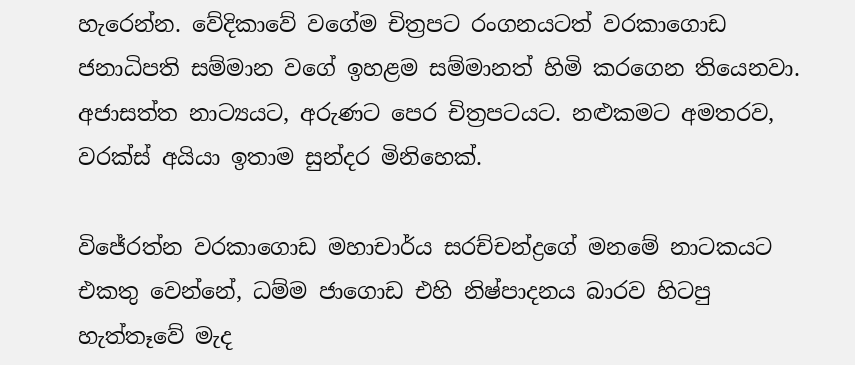හැරෙන්න. වේදිකාවේ වගේම චිත්‍රපට රංගනයටත් වරකාගොඩ ජනාධිපති සම්මාන වගේ ඉහළම සම්මානත් හිමි කරගෙන තියෙනවා. අජාසත්ත නාට්‍යයට, අරුණට පෙර චිත්‍රපටයට. නළුකමට අමතරව, වරක්ස් අයියා ඉතාම සුන්දර මිනිහෙක්.

විජේරත්න වරකාගොඩ මහාචාර්ය සරච්චන්ද්‍රගේ මනමේ නාටකයට එකතු වෙන්නේ, ධම්ම ජාගොඩ එහි නිෂ්පාදනය බාරව හිටපු හැත්තෑවේ මැද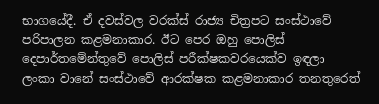භාගයේදී. ඒ දවස්වල වරක්ස් රාජ්‍ය චිත්‍රපට සංස්ථාවේ පරිපාලන කළමනාකාර. ඊට පෙර ඔහු පොලිස් දෙපාර්තමේන්තුවේ පොලිස් පරීක්ෂකවරයෙක්ව ඉඳලා ලංකා වානේ සංස්ථාවේ ආරක්ෂක කළමනාකාර තනතුරෙත්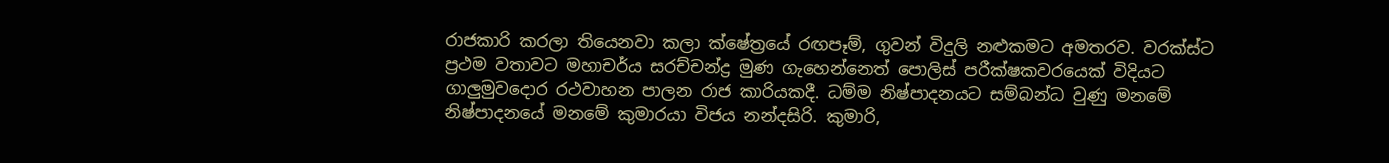රාජකාරි කරලා තියෙනවා කලා ක්ෂේත්‍රයේ රඟපෑම්, ගුවන් විදුලි නළුකමට අමතරව. වරක්ස්ට ප්‍රථම වතාවට මහාචර්ය සරච්චන්ද්‍ර මුණ ගැහෙන්නෙත් පොලිස් පරීක්ෂකවරයෙක් විදියට ගාලුමුවදොර රථවාහන පාලන රාජ කාරියකදී. ධම්ම නිෂ්පාදනයට සම්බන්ධ වුණු මනමේ නිෂ්පාදනයේ මනමේ කුමාරයා විජය නන්දසිරි. කුමාරි,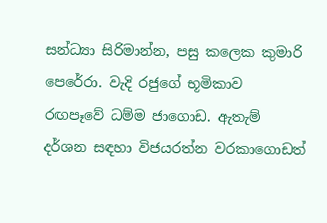සන්ධ්‍යා සිරිමාන්න, පසු කලෙක කුමාරි පෙරේරා. වැදි රජුගේ භූමිකාව රඟපෑවේ ධම්ම ජාගොඩ. ඇතැම් දර්ශන සඳහා විජයරත්න වරකාගොඩත්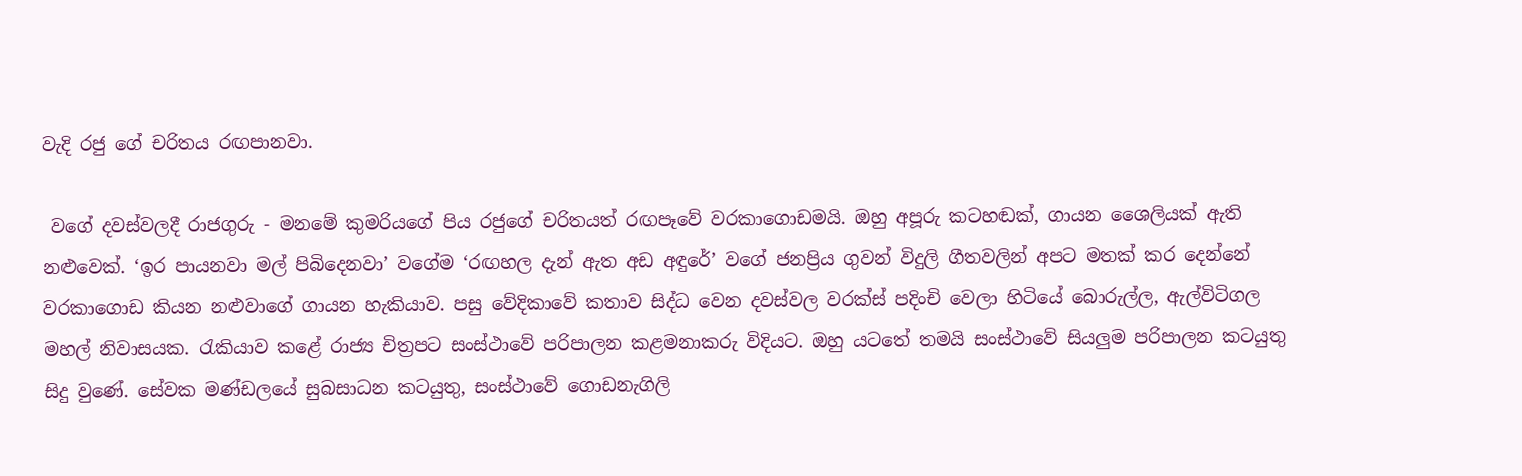වැදි රජු ගේ චරිතය රඟපානවා.

 වගේ දවස්වලදී රාජගුරු - මනමේ කුමරියගේ පිය රජුගේ චරිතයත් රඟපෑවේ වරකාගොඩමයි. ඔහු අපූරු කටහඬක්, ගායන ශෛලියක් ඇති නළුවෙක්. ‘ඉර පායනවා මල් පිබිදෙනවා’ වගේම ‘රඟහල දැන් ඇත අඩ අඳුරේ’ වගේ ජනප්‍රිය ගුවන් විදුලි ගීතවලින් අපට මතක් කර දෙන්නේ වරකාගොඩ කියන නළුවාගේ ගායන හැකියාව. පසු වේදිකාවේ කතාව සිද්ධ වෙන දවස්වල වරක්ස් පදිංචි වෙලා හිටියේ බොරුල්ල, ඇල්විටිගල මහල් නිවාසයක. රැකියාව කළේ රාජ්‍ය චිත්‍රපට සංස්ථාවේ පරිපාලන කළමනාකරු විදියට. ඔහු යටතේ තමයි සංස්ථාවේ සියලුම පරිපාලන කටයුතු සිදු වුණේ. සේවක මණ්ඩලයේ සුබසාධන කටයුතු, සංස්ථාවේ ගොඩනැගිලි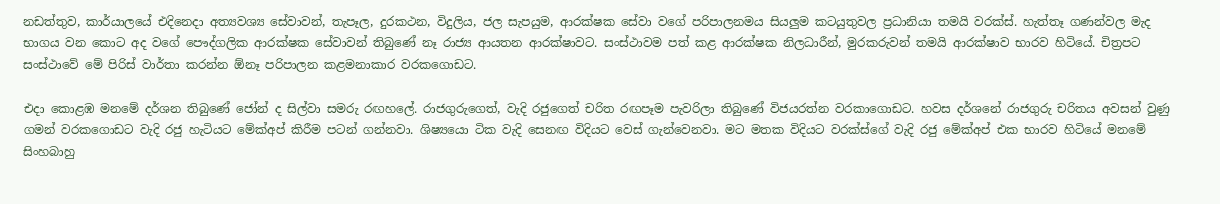නඩත්තුව, කාර්යාලයේ එදිනෙදා අත්‍යවශ්‍ය සේවාවන්, තැපෑල, දුරකථන, විදුලිය, ජල සැපයුම, ආරක්ෂක සේවා වගේ පරිපාලනමය සියලුම කටයුතුවල ප්‍රධානියා තමයි වරක්ස්. හැත්තෑ ගණන්වල මැද භාගය වන කොට අද වගේ පෞද්ගලික ආරක්ෂක සේවාවන් තිබුණේ නෑ රාජ්‍ය ආයතන ආරක්ෂාවට. සංස්ථාවම පත් කළ ආරක්ෂක නිලධාරීන්, මුරකරුවන් තමයි ආරක්ෂාව භාරව හිටියේ. චිත්‍රපට සංස්ථාවේ මේ පිරිස් වාර්තා කරන්න ඕනෑ පරිපාලන කළමනාකාර වරකගොඩට.

එදා කොළඹ මනමේ දර්ශන තිබුණේ ජෝන් ද සිල්වා සමරු රඟහලේ. රාජගුරුගෙත්, වැදි රජුගෙත් චරිත රඟපෑම පැවරිලා තිබුණේ විජයරත්න වරකාගොඩට. හවස දර්ශනේ රාජගුරු චරිතය අවසන් වුණු ගමන් වරකගොඩට වැදි රජු හැටියට මේක්අප් කිරීම පටන් ගන්නවා. ශිෂ්‍යයො ටික වැදි සෙනඟ විදියට වෙස් ගැන්වෙනවා. මට මතක විදියට වරක්ස්ගේ වැදි රජු මේක්අප් එක භාරව හිටියේ මනමේ සිංහබාහු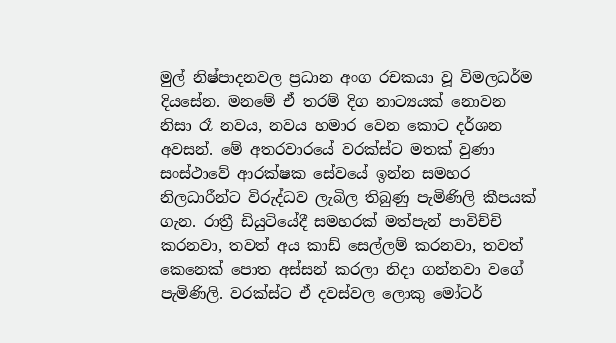මුල් නිෂ්පාදනවල ප්‍රධාන අංග රචකයා වූ විමලධර්ම දියසේන. මනමේ ඒ තරම් දිග නාට්‍යයක් නොවන නිසා රෑ නවය, නවය හමාර වෙන කොට දර්ශන අවසන්. මේ අතරවාරයේ වරක්ස්ට මතක් වුණා සංස්ථාවේ ආරක්ෂක සේවයේ ඉන්න සමහර නිලධාරීන්ට විරුද්ධව ලැබිල තිබුණු පැමිණිලි කීපයක් ගැන. රාත්‍රී ඩියුටියේදී සමහරක් මත්පැන් පාවිච්චි කරනවා, තවත් අය කාඩ් සෙල්ලම් කරනවා, තවත් කෙනෙක් පොත අස්සන් කරලා නිදා ගන්නවා වගේ පැමිණිලි. වරක්ස්ට ඒ දවස්වල ලොකු මෝටර්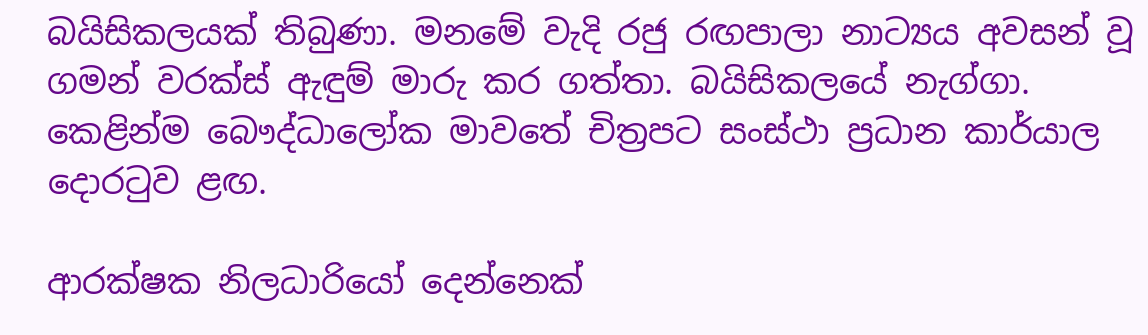බයිසිකලයක් තිබුණා. මනමේ වැදි රජු රඟපාලා නාට්‍යය අවසන් වූ ගමන් වරක්ස් ඇඳුම් මාරු කර ගත්තා. බයිසිකලයේ නැග්ගා. කෙළින්ම බෞද්ධාලෝක මාවතේ චිත්‍රපට සංස්ථා ප්‍රධාන කාර්යාල දොරටුව ළඟ.

ආරක්ෂක නිලධාරියෝ දෙන්නෙක්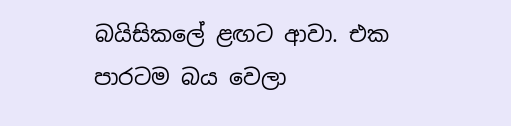බයිසිකලේ ළඟට ආවා. එක පාරටම බය වෙලා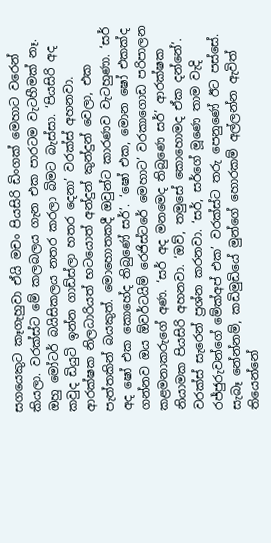සගයෙකුට කෑගැහුවා ඒයි මචං පියසිරි ඩිංගක් මෙහාට වරෙන් කියලා. වරක්ස්ට මේ කලබලය ගැන එක පාරටම වැටහීමක් නෑ. ඔහු මෝටර් බයිසිකලය නතර කරලා බිමට බැස්සා. ‘පියසිරි අද කවුද ඩියුටි ඉන්න ගාඩ්ස්ලා හතර දෙනා’ වරක්ස් අහනවා. ආරක්ෂක නිලධාරියත් භටයොත් අන්දුන් කුන්දුන් වෙලා, එක පැත්තකින් බයකුත්. මොහොතකදී ඔවුන්ට කාරණව වැටහුණා. ‘සර් අද ෂෝ එක කොහේද තිබුණේ සර්’. ‘ෂෝ එක, මොන ෂෝ එකක්ද ගන්නව ඔය ඕවර්ටයිම් රෙජිස්ටරේ මෙහාට’ වරකාගොඩ පරිපාලන කළමනාකරුගේ අණ. ‘සර් අද මනමෙද තිබුණෙ සර්’ ආරක්ෂක නියාමක පියසිරි අහනවා. ‘ඔව්, තමුසේ කොහොමද ඒක දන්නේ’. වරක්ස් සැරෙන් ප්‍රශ්න කරනවා. ‘සර්, සර්ගේ මූණෙ තාම වැදි රජ්ජුරුවන්ගේ මේක්අප් එක’ වරක්ස්ට තරු පෙනුණේ ඊට පස්සේ. සැබෑ නේන්නම්, කඩිමුඩියේ මුන්ගේ හොරකම් අල්ලන්න ඇවිත් තියෙන්නේ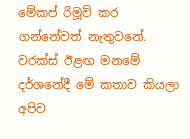මේකප් රිමූව් කර ගන්නේවත් නැතුවනේ. වරක්ස් ඊළඟ මනමේ දර්ශනේදී මේ කතාව කියලා අපිව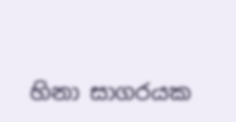හිනා සාගරයක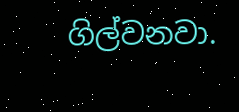ගිල්වනවා.